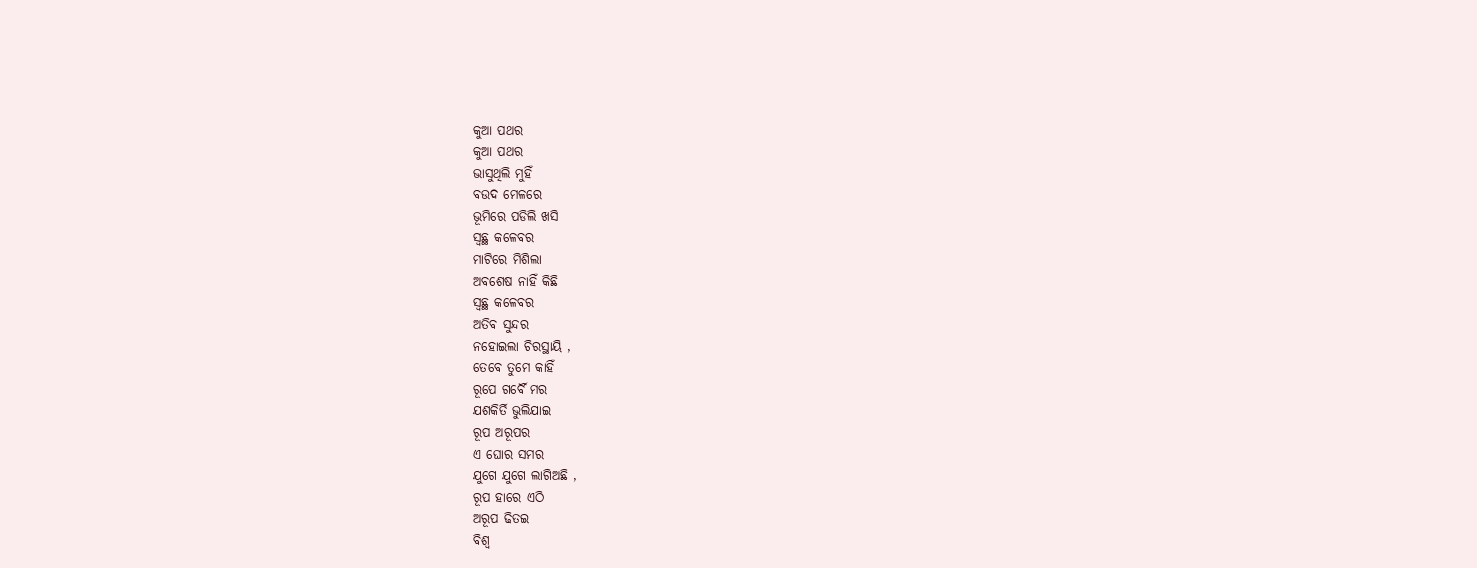କୁଆ ପଥର
କୁଆ ପଥର
ଭାସୁଥିଲି ମୁହିଁ
ବଉଦ ମେଳରେ
ଭୂମିରେ ପଡିଲି ଖସି
ସ୍ବଛ୍ଥ କଳେବର
ମାଟିରେ ମିଶିଲା
ଅବଶେଷ ନାହିଁ କିଛି
ସ୍ବଛ୍ଥ କଳେବର
ଅତିବ ସୁନ୍ଦର
ନହୋଇଲା ଚିରସ୍ଥାୟି ,
ତେବେ ତୁମେ କାହିଁ
ରୂପେ ଗର୍ବୈ ମର
ଯଶକିର୍ତି ଭୁଲିଯାଇ
ରୂପ ଅରୂପର
ଏ ଘୋର ସମର
ଯୁଗେ ଯୁଗେ ଲାଗିଅଛି ,
ରୂପ ହାରେ ଏଠି
ଅରୂପ ଢିତଇ
ବିଶ୍ବ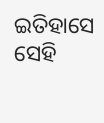ଇତିହାସେ ସେହି